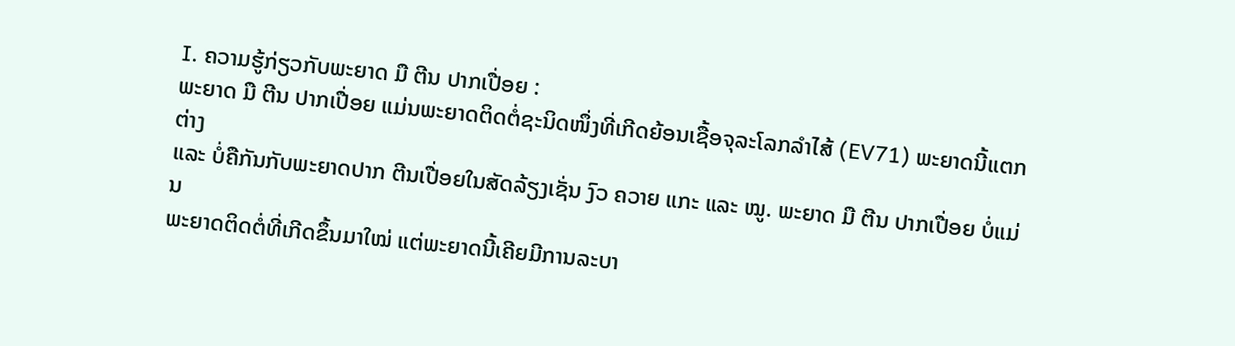I. ຄວາມຮູ້ກ່ຽວກັບພະຍາດ ມື ຕີນ ປາກເປື່ອຍ :
ພະຍາດ ມື ຕີນ ປາກເປື່ອຍ ແມ່ນພະຍາດຕິດຕໍ່ຊະນິດໜຶ່ງທີ່ເກີດຍ້ອນເຊື້ອຈຸລະໂລກລຳໄສ້ (EV71) ພະຍາດນີ້ແຕກຕ່າງ
ແລະ ບໍ່ຄືກັນກັບພະຍາດປາກ ຕີນເປື່ອຍໃນສັດລ້ຽງເຊັ່ນ ງົວ ຄວາຍ ແກະ ແລະ ໝູ. ພະຍາດ ມື ຕີນ ປາກເປື່ອຍ ບໍ່ແມ່ນ
ພະຍາດຕິດຕໍ່ທີ່ເກີດຂຶ້ນມາໃໝ່ ແຕ່ພະຍາດນີ້ເຄີຍມີການລະບາ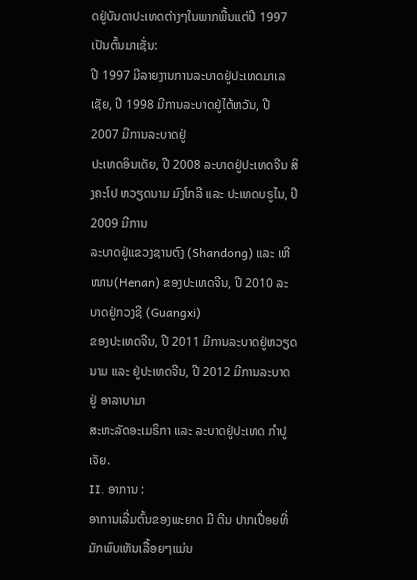ດຢູ່ບັນດາປະເທດຕ່າງໆໃນພາກພື້ນແຕ່ປີ 1997 ເປັນຕົ້ນມາເຊັ່ນ:
ປີ 1997 ມີລາຍງານການລະບາດຢູ່ປະເທດມາເລເຊັຍ, ປີ 1998 ມີການລະບາດຢູ່ໄຕ້ຫວັນ, ປີ 2007 ມີການລະບາດຢູ່
ປະເທດອິນເດັຍ, ປີ 2008 ລະບາດຢູ່ປະເທດຈີນ ສິງຄະໂປ ຫວຽດນາມ ມົງໂກລີ ແລະ ປະເທດບຣູໄນ, ປີ 2009 ມີການ
ລະບາດຢູ່ແຂວງຊານຕົງ (Shandong) ແລະ ເຫີໜານ(Henan) ຂອງປະເທດຈີນ, ປີ 2010 ລະບາດຢູ່ກວງຊີ (Guangxi)
ຂອງປະເທດຈີນ, ປີ 2011 ມີການລະບາດຢູ່ຫວຽດນາມ ແລະ ຢູ່ປະເທດຈີນ, ປີ 2012 ມີການລະບາດຢູ່ ອາລາບາມາ
ສະຫະລັດອະເມຣິກາ ແລະ ລະບາດຢູ່ປະເທດ ກຳປູເຈັຍ.
II. ອາການ :
ອາການເລີ່ມຕົ້ນຂອງພະຍາດ ມື ຕີນ ປາກເປື່ອຍທີ່ມັກພົບເຫັນເລື້ອຍໆແມ່ນ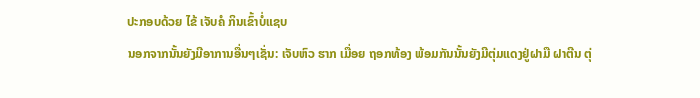ປະກອບດ້ວຍ ໄຂ້ ເຈັບຄໍ ກິນເຂົ້າບໍ່ແຊບ
ນອກຈາກນັ້ນຍັງມີອາການອື່ນໆເຊັ່ນ: ເຈັບຫົວ ຮາກ ເມື່ອຍ ຖອກທ້ອງ ພ້ອມກັນນັ້ນຍັງມີຕຸ່ມແດງຢູ່ຝາມື ຝາຕີນ ຕຸ່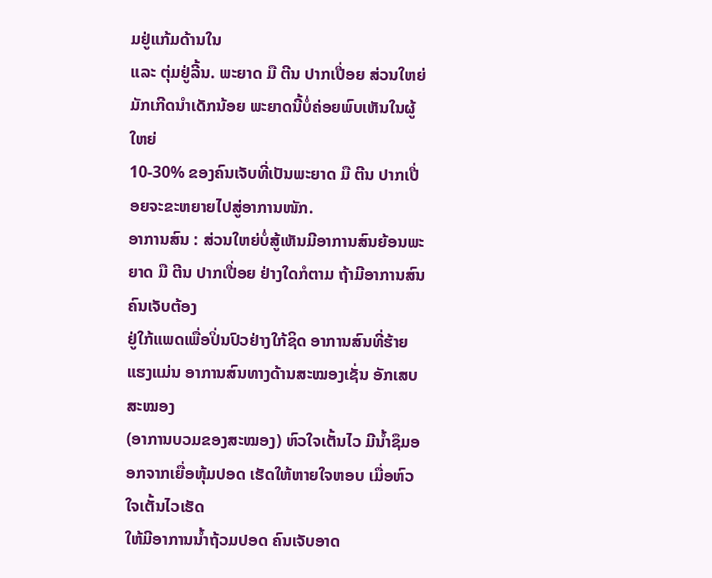ມຢູ່ແກ້ມດ້ານໃນ
ແລະ ຕຸ່ມຢູ່ລີ້ນ. ພະຍາດ ມື ຕີນ ປາກເປື່ອຍ ສ່ວນໃຫຍ່ມັກເກີດນຳເດັກນ້ອຍ ພະຍາດນີ້ບໍ່ຄ່ອຍພົບເຫັນໃນຜູ້ໃຫຍ່
10-30% ຂອງຄົນເຈັບທີ່ເປັນພະຍາດ ມື ຕີນ ປາກເປື່ອຍຈະຂະຫຍາຍໄປສູ່ອາການໜັກ.
ອາການສົນ : ສ່ວນໃຫຍ່ບໍ່ສູ້ເຫັນມີອາການສົນຍ້ອນພະຍາດ ມື ຕີນ ປາກເປື່ອຍ ຢ່າງໃດກໍຕາມ ຖ້າມີອາການສົນ ຄົນເຈັບຕ້ອງ
ຢູ່ໃກ້ແພດເພື່ອປິ່ນປົວຢ່າງໃກ້ຊິດ ອາການສົນທີ່ຮ້າຍແຮງແມ່ນ ອາການສົນທາງດ້ານສະໝອງເຊັ່ນ ອັກເສບສະໝອງ
(ອາການບວມຂອງສະໝອງ) ຫົວໃຈເຕັ້ນໄວ ມີນ້ຳຊຶມອອກຈາກເຍື່ອຫຸ້ມປອດ ເຮັດໃຫ້ຫາຍໃຈຫອບ ເມື່ອຫົວໃຈເຕັ້ນໄວເຮັດ
ໃຫ້ມີອາການນ້ຳຖ້ວມປອດ ຄົນເຈັບອາດ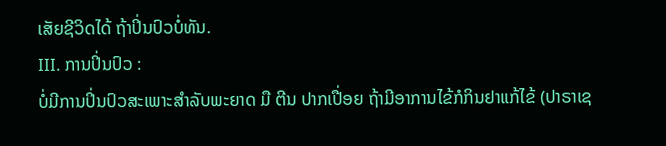ເສັຍຊີວິດໄດ້ ຖ້າປິ່ນປົວບໍ່ທັນ.
III. ການປິ່ນປົວ :
ບໍ່ມີການປິ່ນປົວສະເພາະສຳລັບພະຍາດ ມື ຕີນ ປາກເປື່ອຍ ຖ້າມີອາການໄຂ້ກໍກິນຢາແກ້ໄຂ້ (ປາຣາເຊ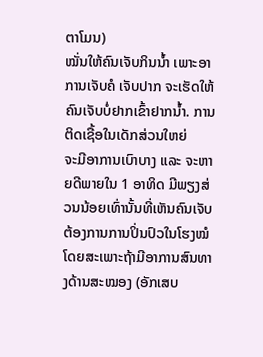ຕາໂມນ)
ໝັ່ນໃຫ້ຄົນເຈັບກິນນ້ຳ ເພາະອາການເຈັບຄໍ ເຈັບປາກ ຈະເຮັດໃຫ້ຄົນເຈັບບໍ່ຢາກເຂົ້າຢາກນ້ຳ. ການຕິດເຊື້ອໃນເດັກສ່ວນໃຫຍ່
ຈະມີອາການເບົາບາງ ແລະ ຈະຫາຍດີພາຍໃນ 1 ອາທິດ ມີພຽງສ່ວນນ້ອຍເທົ່ານັ້ນທີ່ເຫັນຄົນເຈັບຕ້ອງການການປິ່ນປົວໃນໂຮງໝໍ
ໂດຍສະເພາະຖ້າມີອາການສົນທາງດ້ານສະໝອງ (ອັກເສບ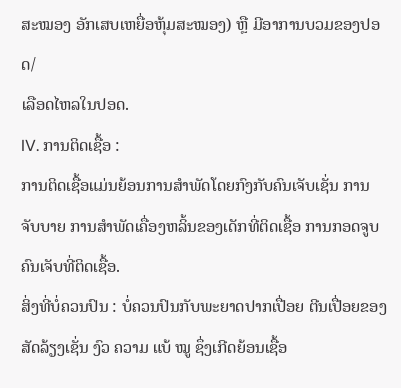ສະໝອງ ອັກເສບເຫຍື່ອຫຸ້ມສະໝອງ) ຫຼື ມີອາການບວມຂອງປອດ/
ເລືອດໄຫລໃນປອດ.
IV. ການຕິດເຊື້ອ :
ການຕິດເຊື້ອແມ່ນຍ້ອນການສຳພັດໂດຍກົງກັບຄົນເຈັບເຊັ່ນ ການຈັບບາຍ ການສຳພັດເຄື່ອງຫລິ້ນຂອງເດັກທີ່ຕິດເຊື້ອ ການກອດຈູບ
ຄົນເຈັບທີ່ຕິດເຊື້ອ.
ສິ່ງທີ່ບໍ່ຄວນປົນ : ບໍ່ຄວນປົນກັບພະຍາດປາກເປື່ອຍ ຕີນເປື່ອຍຂອງສັດລ້ຽງເຊັ່ນ ງົວ ຄວາມ ແບ້ ໝູ ຊຶ່ງເກີດຍ້ອນເຊື້ອ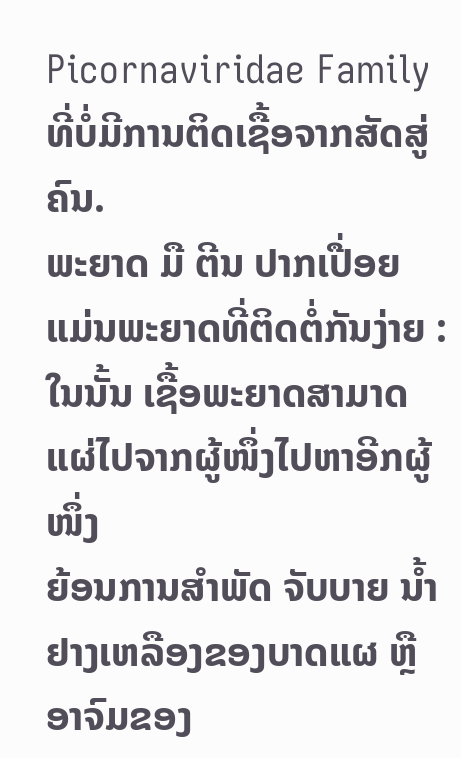Picornaviridae Family ທີ່ບໍ່ມີການຕິດເຊື້ອຈາກສັດສູ່ຄົນ.
ພະຍາດ ມື ຕີນ ປາກເປື່ອຍ ແມ່ນພະຍາດທີ່ຕິດຕໍ່ກັນງ່າຍ : ໃນນັ້ນ ເຊື້ອພະຍາດສາມາດແຜ່ໄປຈາກຜູ້ໜຶ່ງໄປຫາອີກຜູ້ໜຶ່ງ
ຍ້ອນການສຳພັດ ຈັບບາຍ ນ້ຳຢາງເຫລືອງຂອງບາດແຜ ຫຼື ອາຈົມຂອງ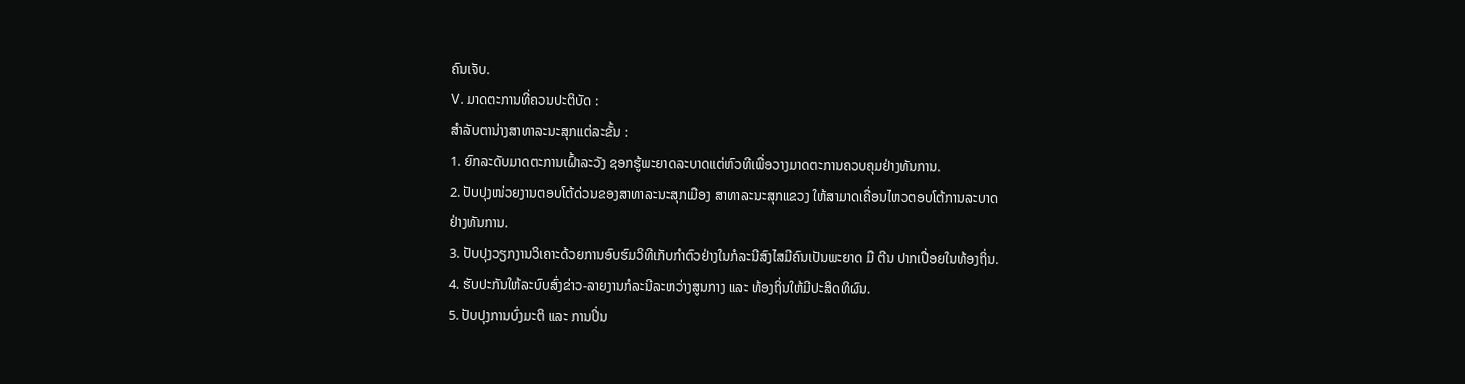ຄົນເຈັບ.
V. ມາດຕະການທີ່ຄວນປະຕິບັດ :
ສຳລັບຕານ່າງສາທາລະນະສຸກແຕ່ລະຂັ້ນ :
1. ຍົກລະດັບມາດຕະການເຝົ້າລະວັງ ຊອກຮູ້ພະຍາດລະບາດແຕ່ຫົວທີເພື່ອວາງມາດຕະການຄວບຄຸມຢ່າງທັນການ.
2. ປັບປຸງໜ່ວຍງານຕອບໂຕ້ດ່ວນຂອງສາທາລະນະສຸກເມືອງ ສາທາລະນະສຸກແຂວງ ໃຫ້ສາມາດເຄື່ອນໄຫວຕອບໂຕ້ການລະບາດ
ຢ່າງທັນການ.
3. ປັບປຸງວຽກງານວິເຄາະດ້ວຍການອົບຮົມວິທີເກັບກຳຕົວຢ່າງໃນກໍລະນີສົງໄສມີຄົນເປັນພະຍາດ ມື ຕີນ ປາກເປື່ອຍໃນທ້ອງຖິ່ນ.
4. ຮັບປະກັນໃຫ້ລະບົບສົ່ງຂ່າວ-ລາຍງານກໍລະນີລະຫວ່າງສູນກາງ ແລະ ທ້ອງຖິ່ນໃຫ້ມີປະສິດທິຜົນ.
5. ປັບປຸງການບົ່ງມະຕິ ແລະ ການປິ່ນ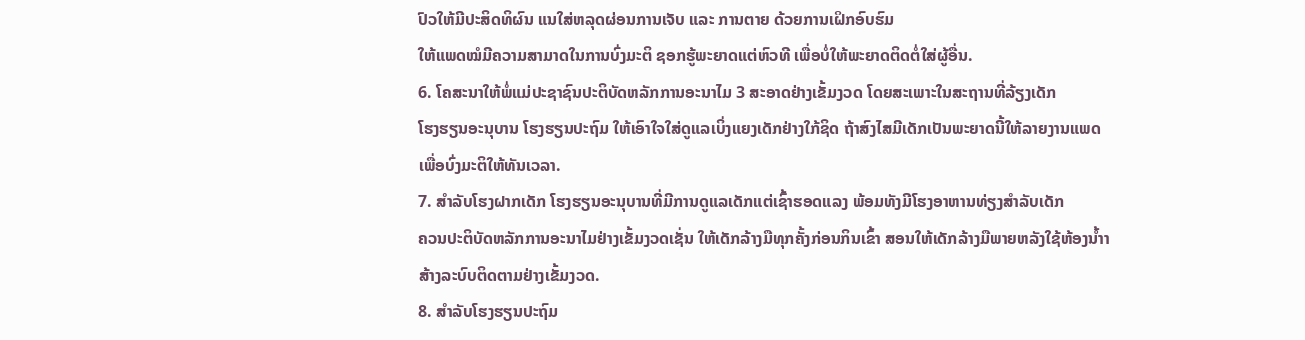ປົວໃຫ້ມີປະສິດທິຜົນ ແນໃສ່ຫລຸດຜ່ອນການເຈັບ ແລະ ການຕາຍ ດ້ວຍການເຝິກອົບຮົມ
ໃຫ້ແພດໝໍມີຄວາມສາມາດໃນການບົ່ງມະຕິ ຊອກຮູ້ພະຍາດແຕ່ຫົວທີ ເພື່ອບໍ່ໃຫ້ພະຍາດຕິດຕໍ່ໃສ່ຜູ້ອື່ນ.
6. ໂຄສະນາໃຫ້ພໍ່ແມ່ປະຊາຊົນປະຕິບັດຫລັກການອະນາໄມ 3 ສະອາດຢ່າງເຂັ້ມງວດ ໂດຍສະເພາະໃນສະຖານທີ່ລ້ຽງເດັກ
ໂຮງຮຽນອະນຸບານ ໂຮງຮຽນປະຖົມ ໃຫ້ເອົາໃຈໃສ່ດູແລເບິ່ງແຍງເດັກຢ່າງໃກ້ຊິດ ຖ້າສົງໄສມີເດັກເປັນພະຍາດນີ້ໃຫ້ລາຍງານແພດ
ເພື່ອບົ່ງມະຕິໃຫ້ທັນເວລາ.
7. ສຳລັບໂຮງຝາກເດັກ ໂຮງຮຽນອະນຸບານທີ່ມີການດູແລເດັກແຕ່ເຊົ້າຮອດແລງ ພ້ອມທັງມີໂຮງອາຫານທ່ຽງສຳລັບເດັກ
ຄວນປະຕິບັດຫລັກການອະນາໄມຢ່າງເຂັ້ມງວດເຊັ່ນ ໃຫ້ເດັກລ້າງມືທຸກຄັ້ງກ່ອນກິນເຂົ້າ ສອນໃຫ້ເດັກລ້າງມືພາຍຫລັງໃຊ້ຫ້ອງນ້ຳາ
ສ້າງລະບົບຕິດຕາມຢ່າງເຂັ້ມງວດ.
8. ສຳລັບໂຮງຮຽນປະຖົມ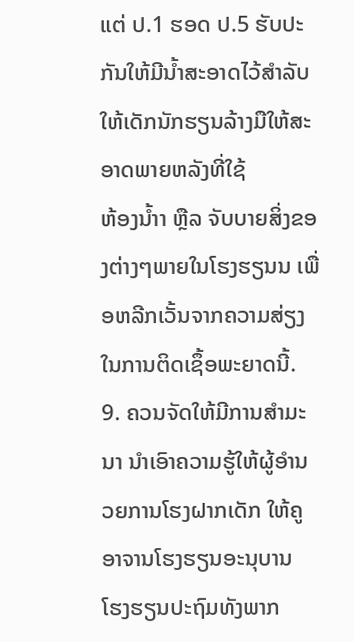ແຕ່ ປ.1 ຮອດ ປ.5 ຮັບປະກັນໃຫ້ມີນ້ຳສະອາດໄວ້ສຳລັບໃຫ້ເດັກນັກຮຽນລ້າງມືໃຫ້ສະອາດພາຍຫລັງທີ່ໃຊ້
ຫ້ອງນ້ຳາ ຫຼືລ ຈັບບາຍສິ່ງຂອງຕ່າງໆພາຍໃນໂຮງຮຽນນ ເພື່ອຫລີກເວັ້ນຈາກຄວາມສ່ຽງໃນການຕິດເຊຶ້ອພະຍາດນີ້.
9. ຄວນຈັດໃຫ້ມີການສຳມະນາ ນຳເອົາຄວາມຮູ້ໃຫ້ຜູ້ອຳນວຍການໂຮງຝາກເດັກ ໃຫ້ຄູ ອາຈານໂຮງຮຽນອະນຸບານ
ໂຮງຮຽນປະຖົມທັງພາກ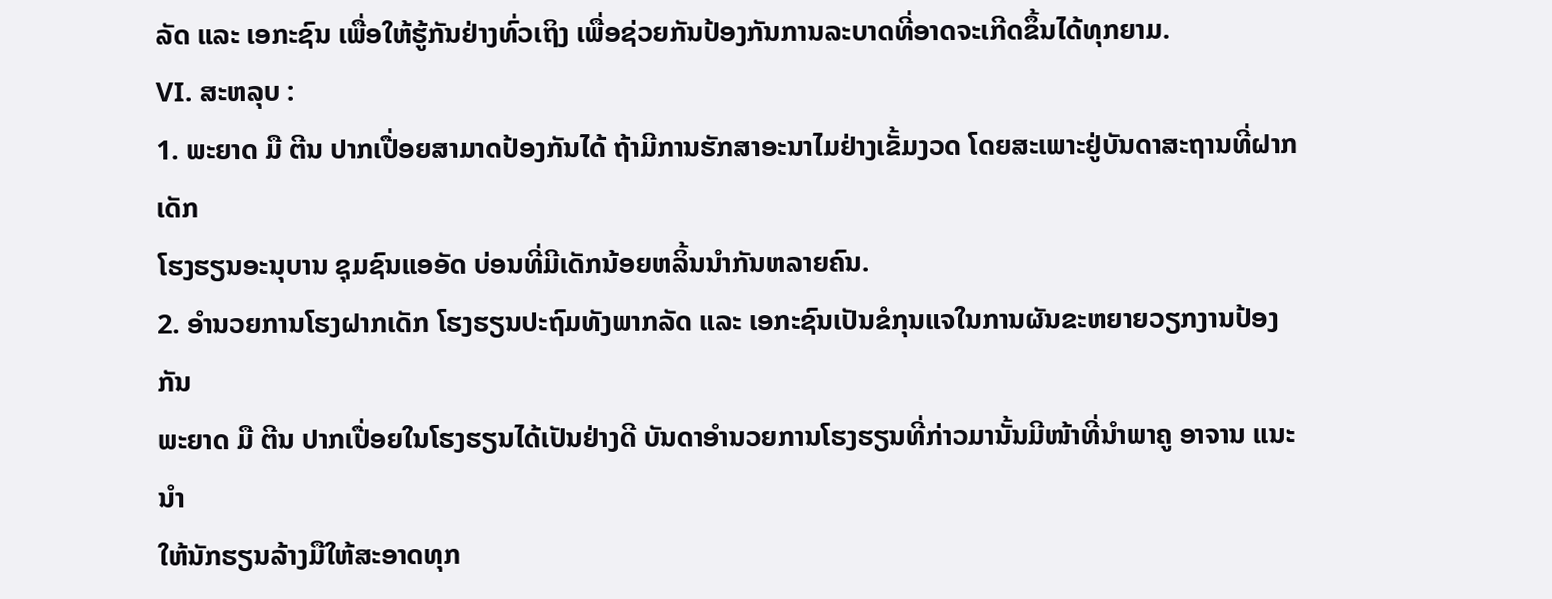ລັດ ແລະ ເອກະຊົນ ເພື່ອໃຫ້ຮູ້ກັນຢ່າງທົ່ວເຖິງ ເພື່ອຊ່ວຍກັນປ້ອງກັນການລະບາດທີ່ອາດຈະເກີດຂຶ້ນໄດ້ທຸກຍາມ.
VI. ສະຫລຸບ :
1. ພະຍາດ ມື ຕີນ ປາກເປື່ອຍສາມາດປ້ອງກັນໄດ້ ຖ້າມີການຮັກສາອະນາໄມຢ່າງເຂັ້ມງວດ ໂດຍສະເພາະຢູ່ບັນດາສະຖານທີ່ຝາກເດັກ
ໂຮງຮຽນອະນຸບານ ຊຸມຊົນແອອັດ ບ່ອນທີ່ມີເດັກນ້ອຍຫລິ້ນນຳກັນຫລາຍຄົນ.
2. ອຳນວຍການໂຮງຝາກເດັກ ໂຮງຮຽນປະຖົມທັງພາກລັດ ແລະ ເອກະຊົນເປັນຂໍກຸນແຈໃນການຜັນຂະຫຍາຍວຽກງານປ້ອງກັນ
ພະຍາດ ມື ຕີນ ປາກເປື່ອຍໃນໂຮງຮຽນໄດ້ເປັນຢ່າງດີ ບັນດາອຳນວຍການໂຮງຮຽນທີ່ກ່າວມານັ້ນມີໜ້າທີ່ນຳພາຄູ ອາຈານ ແນະນຳ
ໃຫ້ນັກຮຽນລ້າງມືໃຫ້ສະອາດທຸກ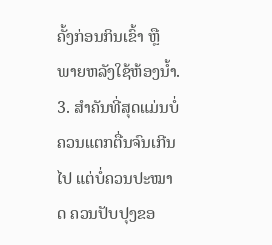ຄັ້ງກ່ອນກິນເຂົ້າ ຫຼື ພາຍຫລັງໃຊ້ຫ້ອງນ້ຳ.
3. ສຳຄັນທີ່ສຸດແມ່ນບໍ່ຄວນແຕກຕື່ນຈົນເກີນໄປ ແຕ່ບໍ່ຄວນປະໝາດ ຄວນປັບປຸງຂອ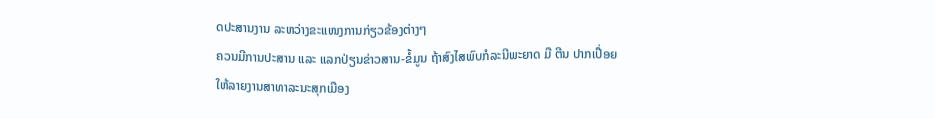ດປະສານງານ ລະຫວ່າງຂະແໜງການກ່ຽວຂ້ອງຕ່າງໆ
ຄວນມີການປະສານ ແລະ ແລກປ່ຽນຂ່າວສານ-ຂໍ້ມູນ ຖ້າສົງໄສພົບກໍລະນີພະຍາດ ມື ຕີນ ປາກເປື່ອຍ ໃຫ້ລາຍງານສາທາລະນະສຸກເມືອງ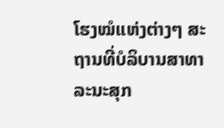ໂຮງໝໍແຫ່ງຕ່າງໆ ສະຖານທີ່ບໍລິບານສາທາລະນະສຸກ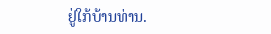ຢູ່ໃກ້ບ້ານທ່ານ.